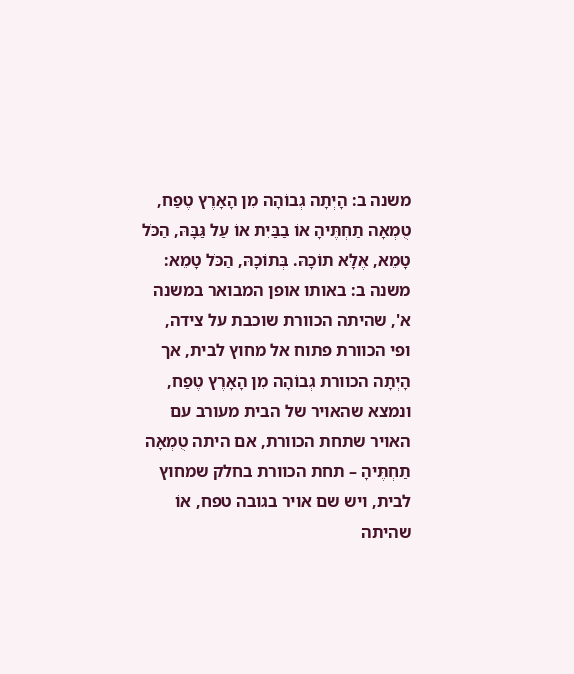משנה ב: הָיְתָה גְבוֹהָה מִן הָאָרֶץ טֶפַח, טֻמְאָה תַחְתֶּיהָ אוֹ בַבַּיִת אוֹ עַל גַּבָּהּ, הַכֹּל טָמֵא, אֶלָּא תוֹכָהּ. בְּתוֹכָהּ, הַכֹּל טָמֵא:
משנה ב: באותו אופן המבואר במשנה א', שהיתה הכוורת שוכבת על צידה, ופי הכוורת פתוח אל מחוץ לבית, אך הָיְתָה הכוורת גְבוֹהָה מִן הָאָרֶץ טֶפַח, ונמצא שהאויר של הבית מעורב עם האויר שתחת הכוורת, אם היתה טֻמְאָה תַחְתֶּיהָ – תחת הכוורת בחלק שמחוץ לבית, ויש שם אויר בגובה טפח, אוֹ שהיתה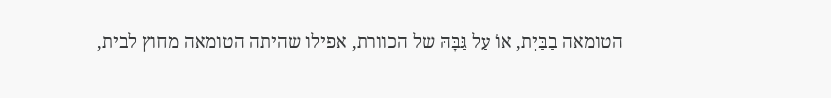הטומאה בַבַּיִת, אוֹ עַל גַּבָּהּ של הכוורת, אפילו שהיתה הטומאה מחוץ לבית,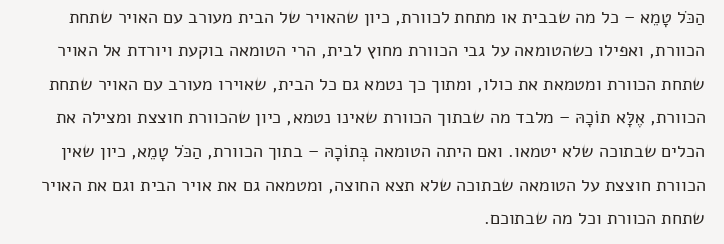הַכֹּל טָמֵא – כל מה שבבית או מתחת לכוורת, כיון שהאויר של הבית מעורב עם האויר שתחת הכוורת, ואפילו כשהטומאה על גבי הכוורת מחוץ לבית, הרי הטומאה בוקעת ויורדת אל האויר שתחת הכוורת ומטמאת את כולו, ומתוך כך נטמא גם כל הבית, שאוירו מעורב עם האויר שתחת הכוורת, אֶלָּא תוֹכָהּ – מלבד מה שבתוך הכוורת שאינו נטמא, כיון שהכוורת חוצצת ומצילה את הכלים שבתוכה שלא יטמאו. ואם היתה הטומאה בְּתוֹכָהּ – בתוך הכוורת, הַכֹּל טָמֵא, כיון שאין הכוורת חוצצת על הטומאה שבתוכה שלא תצא החוצה, ומטמאה גם את אויר הבית וגם את האויר שתחת הכוורת וכל מה שבתוכם.